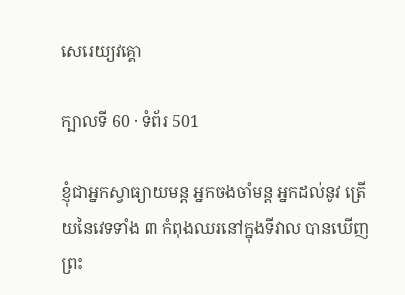សេរេយ្យវគ្គោ

ក្បាលទី 60 · ទំព័រ 501

ខ្ញុំជាអ្នកស្វាធ្យាយមន្ត អ្នកចងចាំមន្ត អ្នកដល់នូវ ត្រើយនៃវេទទាំង ៣ កំពុងឈរនៅក្នុងទីវាល បានឃើញព្រះ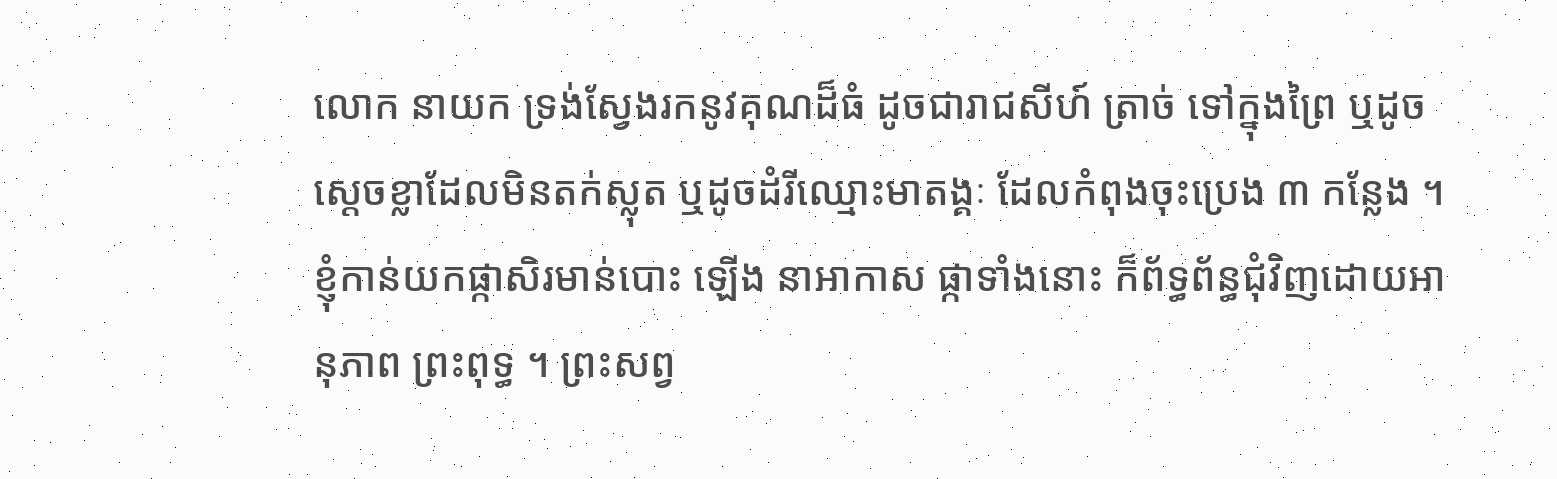លោក នាយក ទ្រង់ស្វែងរកនូវគុណដ៏ធំ ដូចជារាជសីហ៍ ត្រាច់ ទៅក្នុងព្រៃ ឬដូចស្តេចខ្លាដែលមិនតក់ស្លុត ឬដូចដំរីឈ្មោះមាតង្គៈ ដែលកំពុងចុះប្រេង ៣ កន្លែង ។ ខ្ញុំកាន់យកផ្កាសិរមាន់បោះ ឡើង នាអាកាស ផ្កាទាំងនោះ ក៏ព័ទ្ធព័ន្ធជុំវិញដោយអានុភាព ព្រះពុទ្ធ ។ ព្រះសព្វ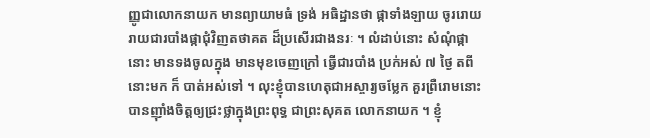ញ្ញូជាលោកនាយក មានព្យាយាមធំ ទ្រង់ អធិដ្ឋានថា ផ្កាទាំងឡាយ ចូររោយរាយជារបាំងផ្កាជុំវិញតថាគត ដ៏ប្រសើរជាងនរៈ ។ លំដាប់នោះ សំណុំផ្កានោះ មានទងចូលក្នុង មានមុខចេញក្រៅ ធ្វើជារបាំង ប្រក់អស់ ៧ ថ្ងៃ តពីនោះមក ក៏ បាត់អស់ទៅ ។ លុះខ្ញុំបានហេតុជាអស្ចារ្យចម្លែក គួរព្រឺរោមនោះ បានញ៉ាំងចិត្តឲ្យជ្រះថ្លាក្នុងព្រះពុទ្ធ ជាព្រះសុគត លោកនាយក ។ ខ្ញុំ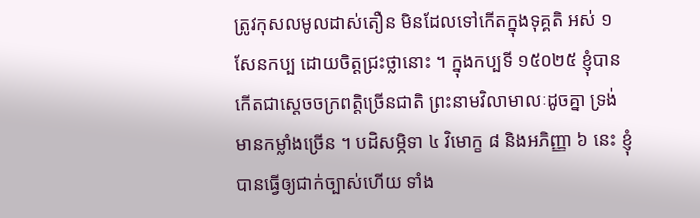ត្រូវកុសលមូលដាស់តឿន មិនដែលទៅកើតក្នុងទុគ្គតិ អស់ ១ សែនកប្ប ដោយចិត្តជ្រះថ្លានោះ ។ ក្នុងកប្បទី ១៥០២៥ ខ្ញុំបាន កើតជាស្តេចចក្រពត្តិច្រើនជាតិ ព្រះនាមវិលាមាលៈដូចគ្នា ទ្រង់ មានកម្លាំងច្រើន ។ បដិសម្ភិទា ៤ វិមោក្ខ ៨ និងអភិញ្ញា ៦ នេះ ខ្ញុំបានធ្វើឲ្យជាក់ច្បាស់ហើយ ទាំង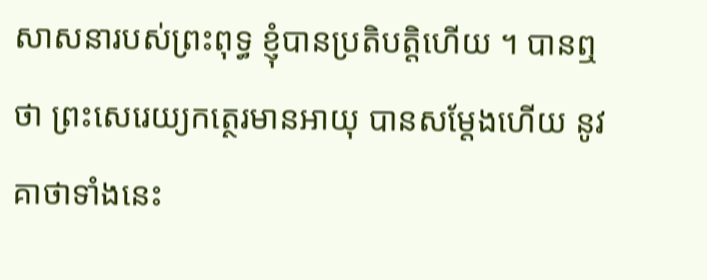សាសនារបស់ព្រះពុទ្ធ ខ្ញុំបានប្រតិបត្តិហើយ ។ បានឮថា ព្រះសេរេយ្យកត្ថេរមានអាយុ បានសម្តែងហើយ នូវគាថាទាំងនេះ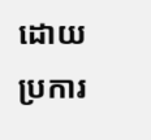ដោយប្រការ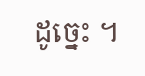ដូច្នេះ ។